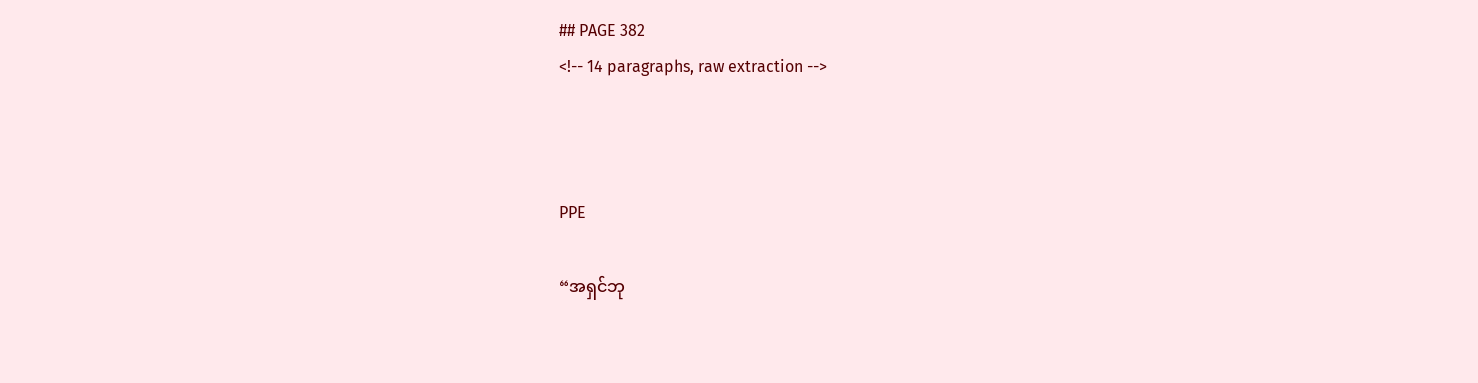## PAGE 382
<!-- 14 paragraphs, raw extraction -->



PPE

“အရှင်ဘု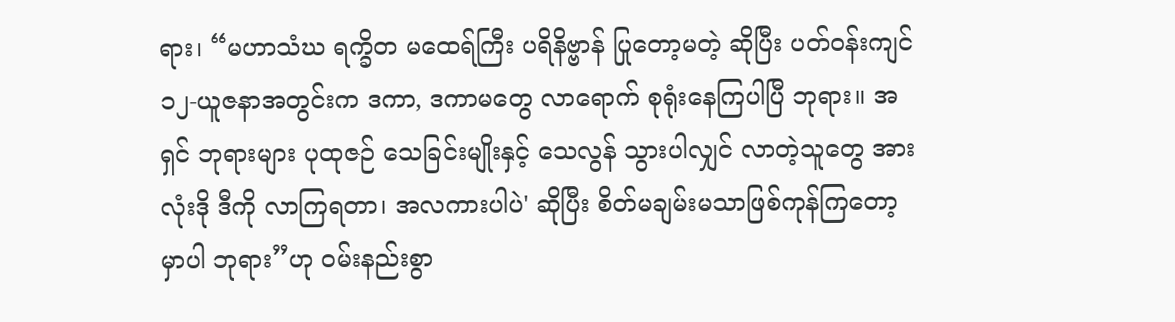ရား၊ “မဟာသံဃ ရက္ခိတ မထေရ်ကြီး ပရိနိဗ္ဗာန် ပြုတော့မတဲ့ ဆိုပြီး ပတ်ဝန်းကျင် ၁၂-ယူဇနာအတွင်းက ဒကာ, ဒကာမတွေ လာရောက် စုရုံးနေကြပါပြီ ဘုရား။ အရှင် ဘုရားများ ပုထုဇဉ် သေခြင်းမျိုးနှင့် သေလွန် သွားပါလျှင် လာတဲ့သူတွေ အားလုံးဒို ဒီကို လာကြရတာ၊ အလကားပါပဲ' ဆိုပြီး စိတ်မချမ်းမသာဖြစ်ကုန်ကြတော့မှာပါ ဘုရား”ဟု ဝမ်းနည်းစွာ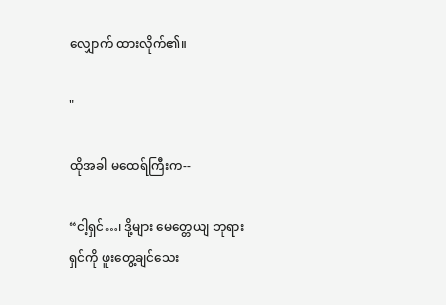လျှောက် ထားလိုက်၏။

"

ထိုအခါ မထေရ်ကြီးက--

“ငါ့ရှင်…၊ ဒို့များ မေတ္တေယျ ဘုရားရှင်ကို ဖူးတွေ့ချင်သေး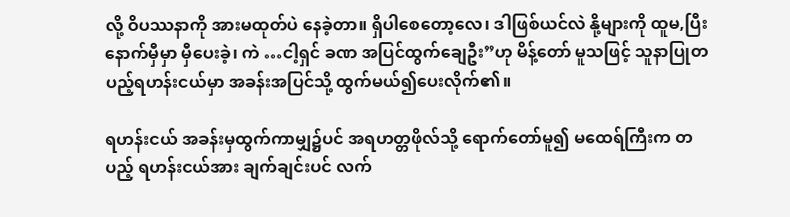လို့ ဝိပဿနာကို အားမထုတ်ပဲ နေခဲ့တာ။ ရှိပါစေတော့လေ၊ ဒါဖြစ်ယင်လဲ နို့များကို ထူမ,ပြီး နောက်မှီမှာ မှီပေးခဲ့၊ ကဲ …ငါ့ရှင် ခဏ အပြင်ထွက်ချေဦး”ဟု မိန့်တော် မူသဖြင့် သူနာပြုတပည့်ရဟန်းငယ်မှာ အခန်းအပြင်သို့ ထွက်မယ်၍ပေးလိုက်၏။

ရဟန်းငယ် အခန်းမှထွက်ကာမျှ၌ပင် အရဟတ္တဖိုလ်သို့ ရောက်တော်မူ၍ မထေရ်ကြီးက တပည့် ရဟန်းငယ်အား ချက်ချင်းပင် လက်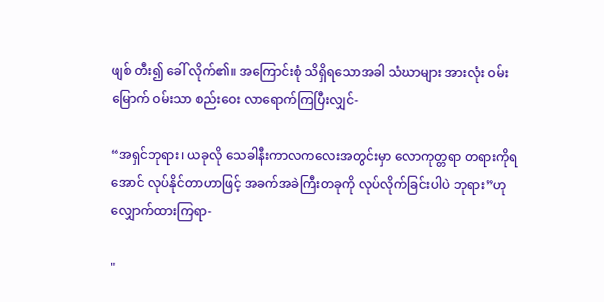ဖျစ် တီး၍ ခေါ် လိုက်၏။ အကြောင်းစုံ သိရှိရသောအခါ သံဃာများ အားလုံး ဝမ်းမြောက် ဝမ်းသာ စည်းဝေး လာရောက်ကြပြီးလျှင်-

“အရှင်ဘုရား၊ ယခုလို သေခါနီးကာလကလေးအတွင်းမှာ လောကုတ္တရာ တရားကိုရအောင် လုပ်နိုင်တာဟာဖြင့် အခက်အခဲကြီးတခုကို လုပ်လိုက်ခြင်းပါပဲ ဘုရား”ဟု လျှောက်ထားကြရာ-

"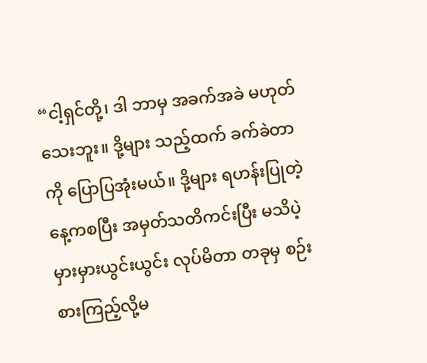“ငါ့ရှင်တို့၊ ဒါ ဘာမှ အခက်အခဲ မဟုတ်သေးဘူး။ ဒို့များ သည့်ထက် ခက်ခဲတာကို ပြောပြအုံးမယ်။ ဒို့များ ရဟန်းပြုတဲ့နေ့ကစပြီး အမှတ်သတိကင်းပြီး မသိပဲ့ မှားမှားယွင်းယွင်း လုပ်မိတာ တခုမှ စဉ်းစားကြည့်လို့မ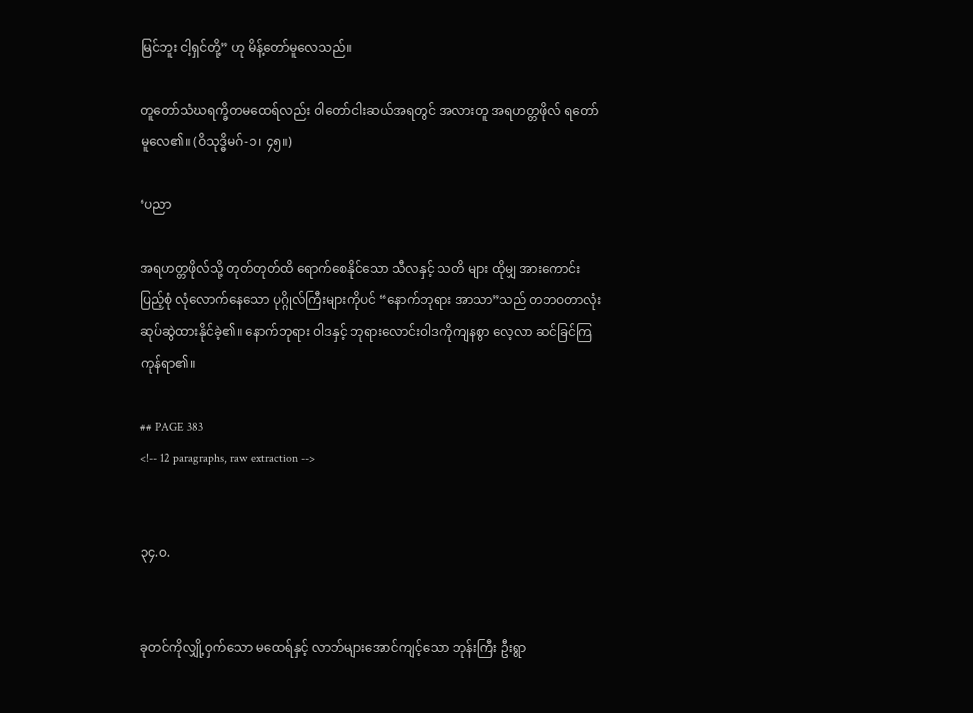မြင်ဘူး ငါ့ရှင်တို့” ဟု မိန့်တော်မူလေသည်။

တူတော်သံဃရက္ခိတမထေရ်လည်း ၀ါတော်ငါးဆယ်အရတွင် အလားတူ အရဟတ္တဖိုလ် ရတော်မူလေ၏။ (ဝိသုဒ္ဓိမဂ်-၁၊ ၄၅။)

‘ပညာ

အရဟတ္တဖိုလ်သို့ တုတ်တုတ်ထိ ရောက်စေနိုင်သော သီလနှင့် သတိ များ ထိုမျှ အားကောင်း ပြည့်စုံ လုံလောက်နေသော ပုဂ္ဂိုလ်ကြီးများကိုပင် “နောက်ဘုရား အာသာ”သည် တဘဝတာလုံး ဆုပ်ဆွဲထားနိုင်ခဲ့၏။ နောက်ဘုရား ဝါဒနှင့် ဘုရားလောင်းဝါဒကိုကျနစွာ လေ့လာ ဆင်ခြင်ကြကုန်ရာ၏။

## PAGE 383
<!-- 12 paragraphs, raw extraction -->


၃၄.ဝ.


ခုတင်ကိုလျှို့ဝှက်သော မထေရ်နှင့် လာဘ်များအောင်ကျင့်သော ဘုန်းကြီး ဦးရွာ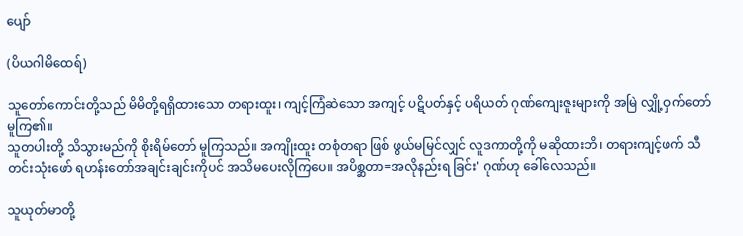ပျော်

(ပိယဂါမိထေရ်)

သူတော်ကောင်းတို့သည် မိမိတို့ရရှိထားသော တရားထူး၊ ကျင့်ကြံဆဲသော အကျင့် ပဋိပတ်နှင့် ပရိယတ် ဂုဏ်ကျေးဇူးများကို အမြဲ လျှို့ဝှက်တော်မူကြ၏။
သူတပါးတို့ သိသွားမည်ကို စိုးရိမ်တော် မူကြသည်။ အကျိုးထူး တစုံတရာ ဖြစ် ဖွယ်မမြင်လျှင် လူဒကာတို့ကို မဆိုထားဘိ၊ တရားကျင့်ဖက် သီတင်းသုံးဖော် ရဟန်းတော်အချင်းချင်းကိုပင် အသိမပေးလိုကြပေ။ အပိစ္ဆတာ=အလိုနည်းရ ခြင်း' ဂုဏ်ဟု ခေါ်လေသည်။

သူယုတ်မာတို့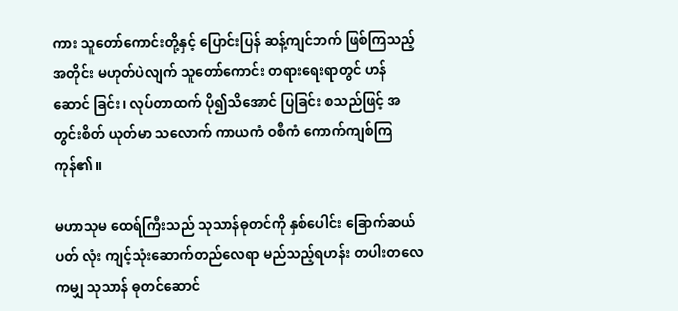ကား သူတော်ကောင်းတို့နှင့် ပြောင်းပြန် ဆန့်ကျင်ဘက် ဖြစ်ကြသည့်အတိုင်း မဟုတ်ပဲလျက် သူတော်ကောင်း တရားရေးရာတွင် ဟန်ဆောင် ခြင်း၊ လုပ်တာထက် ပို၍သိအောင် ပြခြင်း စသည်ဖြင့် အတွင်းစိတ် ယုတ်မာ သလောက် ကာယကံ ဝစီကံ ကောက်ကျစ်ကြကုန်၏။

မဟာသုမ ထေရ်ကြီးသည် သုသာန်ဓုတင်ကို နှစ်ပေါင်း ခြောက်ဆယ်ပတ် လုံး ကျင့်သုံးဆောက်တည်လေရာ မည်သည့်ရဟန်း တပါးတလေကမျှ သုသာန် ဓုတင်ဆောင်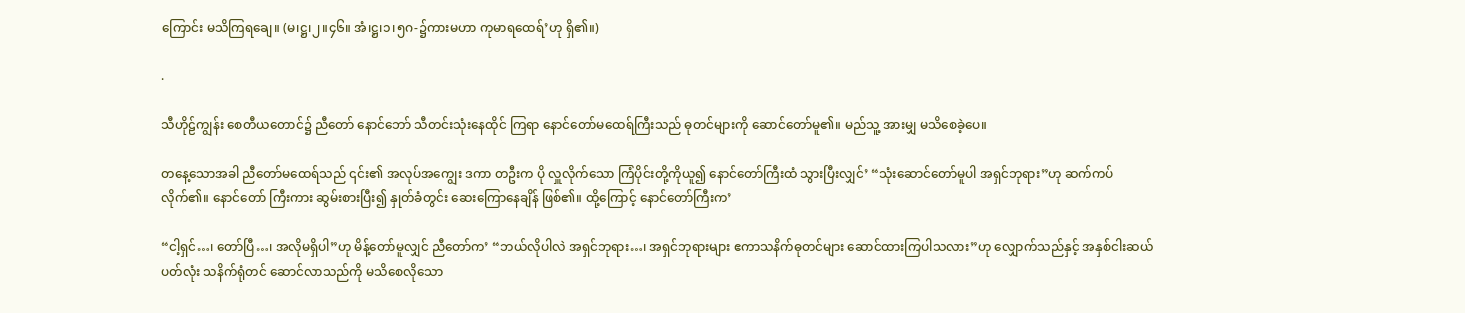ကြောင်း မသိကြရချေ။ (မ၊ဋ္ဌ၊၂။၄၆။ အံ၊ဋ္ဌ၊၁၊၅ဂ-၌ကားမဟာ ကုမာရထေရ်’ဟု ရှိ၏။)

.

သီဟိုဠ်ကျွန်း စေတီယတောင်၌ ညီတော် နောင်ဘော် သီတင်းသုံးနေထိုင် ကြရာ နောင်တော်မထေရ်ကြီးသည် ဓုတင်များကို ဆောင်တော်မူ၏။ မည်သူ့ အားမျှ မသိစေခဲ့ပေ။

တနေ့သောအခါ ညီတော်မထေရ်သည် ၎င်း၏ အလုပ်အကျွေး ဒကာ တဦးက ပို လှူလိုက်သော ကြံပိုင်းတို့ကိုယူ၍ နောင်တော်ကြီးထံ သွားပြီးလျှင်’ “သုံးဆောင်တော်မူပါ အရှင်ဘုရား”ဟု ဆက်ကပ်လိုက်၏။ နောင်တော် ကြီးကား ဆွမ်းစားပြီး၍ နှုတ်ခံတွင်း ဆေးကြောနေချိန် ဖြစ်၏။ ထို့ကြောင့် နောင်တော်ကြီးက’

“ငါ့ရှင်…၊ တော်ပြီ…၊ အလိုမရှိပါ”ဟု မိန့်တော်မူလျှင် ညီတော်က’ “ဘယ်လိုပါလဲ အရှင်ဘုရား…၊ အရှင်ဘုရားများ ဧကာသနိက်ဓုတင်များ ဆောင်ထားကြပါသလား”ဟု လျှောက်သည်နှင့် အနှစ်ငါးဆယ်ပတ်လုံး သနိက်ရုံတင် ဆောင်လာသည်ကို မသိစေလိုသော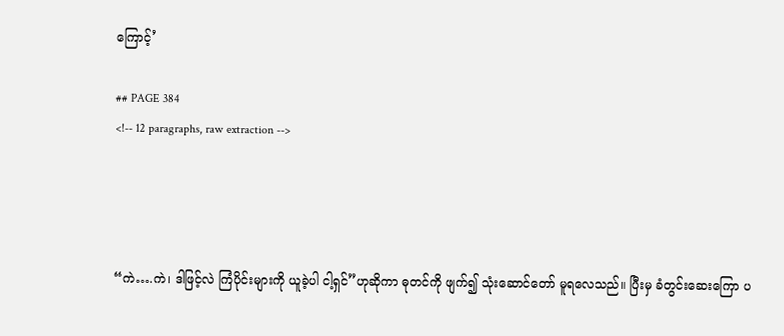ကြောင့်’

## PAGE 384
<!-- 12 paragraphs, raw extraction -->




“ကဲ….ကဲ၊ ဒါဖြင့်လဲ ကြံပိုင်းများကို ယူခဲ့ပါ ငါ့ရှင်”ဟုဆိုကာ ဓုတင်ကို ဖျက်၍ သုံးဆောင်တော် မူရလေသည်။ ပြီးမှ ခံတွင်းဆေးကြော ပ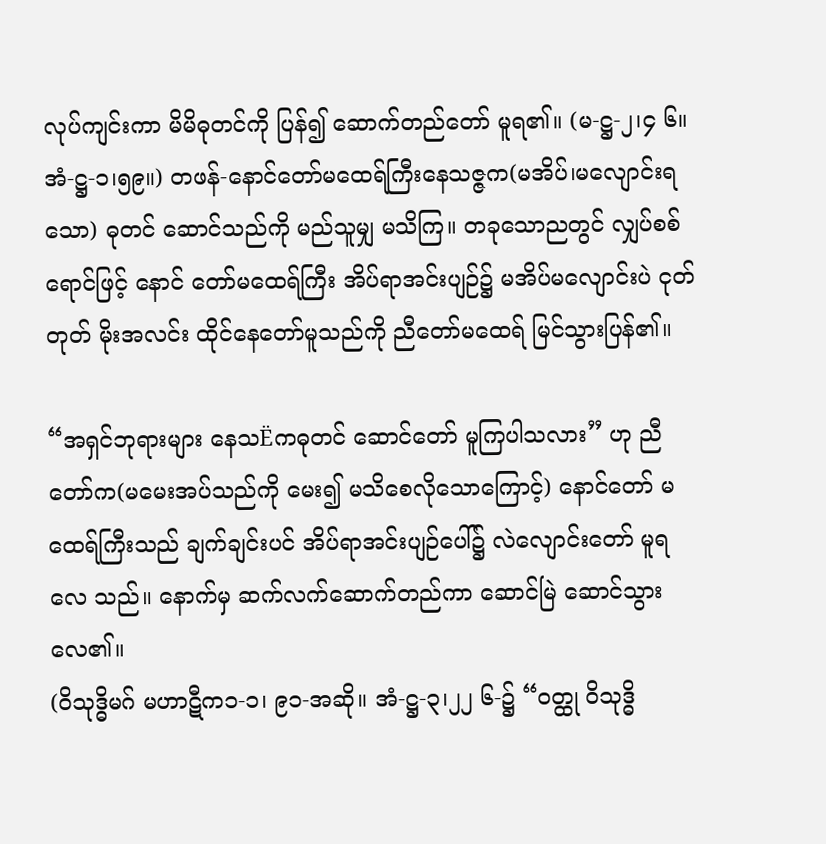လုပ်ကျင်းကာ မိမိဓုတင်ကို ပြန်၍ ဆောက်တည်တော် မူရ၏။ (မ-ဋ္ဌ-၂၊၄ ၆။ အံ-ဋ္ဌ-၁၊၅၉။) တဖန်-နောင်တော်မထေရ်ကြီးနေသဇ္ဇက(မအိပ်၊မလျောင်းရသော) ဓုတင် ဆောင်သည်ကို မည်သူမျှ မသိကြ။ တခုသောညတွင် လျှပ်စစ်ရောင်ဖြင့် နောင် တော်မထေရ်ကြီး အိပ်ရာအင်းပျဉ်၌ မအိပ်မလျောင်းပဲ ငုတ်တုတ် မိုးအလင်း ထိုင်နေတော်မူသည်ကို ညီတော်မထေရ် မြင်သွားပြန်၏။

“အရှင်ဘုရားများ နေသËကဓုတင် ဆောင်တော် မူကြပါသလား” ဟု ညီတော်က(မမေးအပ်သည်ကို မေး၍ မသိစေလိုသောကြောင့်) နောင်တော် မထေရ်ကြီးသည် ချက်ချင်းပင် အိပ်ရာအင်းပျဉ်ပေါ်၌ လဲလျောင်းတော် မူရလေ သည်။ နောက်မှ ဆက်လက်ဆောက်တည်ကာ ဆောင်မြဲ ဆောင်သွားလေ၏။
(ဝိသုဒ္ဓိမဂ် မဟာဋီက၁-၁၊ ၉၁-အဆို။ အံ-ဋ္ဌ-၃၊၂၂ ၆-၌ “ဝတ္ထု ဝိသုဒ္ဓိ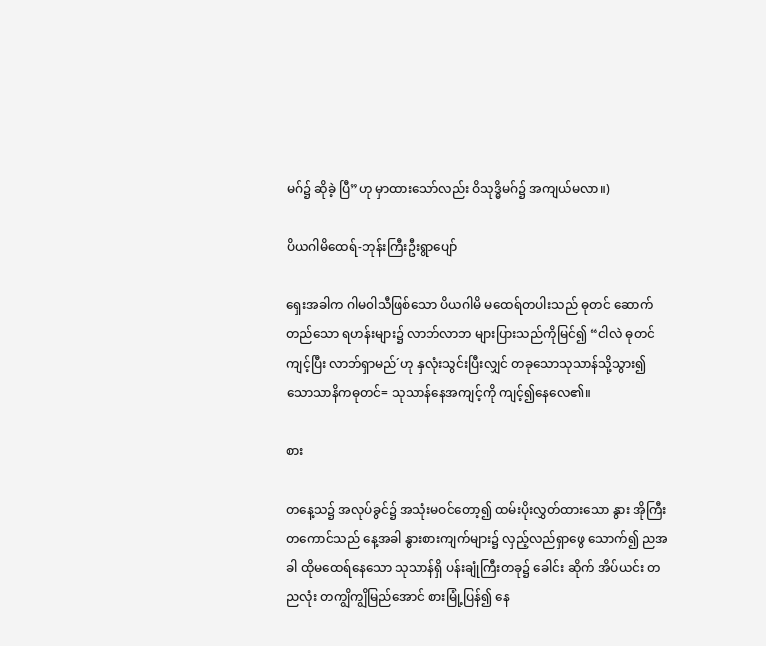မဂ်၌ ဆိုခဲ့ ပြီ”ဟု မှာထားသော်လည်း ဝိသုဒ္ဓိမဂ်၌ အကျယ်မလာ။)

ပိယဂါမိထေရ်-ဘုန်းကြီးဦးရွာပျော်

ရှေးအခါက ဂါမ၀ါသီဖြစ်သော ပိယဂါမိ မထေရ်တပါးသည် ဓုတင် ဆောက်တည်သော ရဟန်းများ၌ လာဘ်လာဘ များပြားသည်ကိုမြင်၍ “ငါလဲ ဓုတင်ကျင့်ပြီး လာဘ်ရှာမည်´ဟု နှလုံးသွင်းပြီးလျှင် တခုသောသုသာန်သို့သွား၍ သောသာနိကဓုတင်= သုသာန်နေအကျင့်ကို ကျင့်၍နေလေ၏။

စား

တနေ့သ၌ အလုပ်ခွင်၌ အသုံးမဝင်တော့၍ ထမ်းပိုးလွှတ်ထားသော နွား အိုကြီးတကောင်သည် နေ့အခါ နွားစားကျက်များ၌ လှည့်လည်ရှာဖွေ သောက်၍ ညအခါ ထိုမထေရ်နေသော သုသာန်ရှိ ပန်းချုံကြီးတခု၌ ခေါင်း ဆိုက် အိပ်ယင်း တညလုံး တကျွိကျွိမြည်အောင် စားမြုံ့ပြန်၍ နေ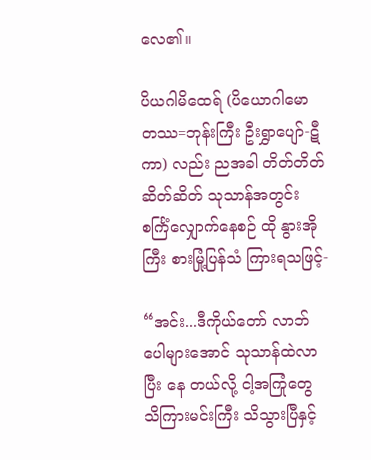လေ၏။

ပိယဂါမိထေရ် (ပိယောဂါမော တဿ=ဘုန်းကြီး ဦးရွှာပျော်-ဋီကာ) လည်း ညအခါ တိတ်တိတ်ဆိတ်ဆိတ် သုသာန်အတွင်း စင်္ကြံလျှောက်နေစဉ် ထို နွားအိုကြီး စားမြုံ့ပြန်သံ ကြားရသဖြင့်-

“အင်း...ဒီကိုယ်တော် လာဘ်ပေါများအောင် သုသာန်ထဲလာပြီး နေ တယ်လို့ ငါ့အကြုံတွေ သိကြားမင်းကြီး သိသွားပြီနှင့်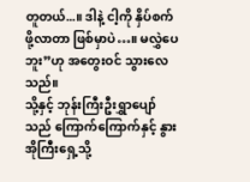တူတယ်...။ ဒါနဲ့ ငါ့ကို နှိပ်စက်ဖို့လာတာ ဖြစ်မှာပဲ…။ မလွှဲပေဘူး”ဟု အတွေးဝင် သွားလေသည်။
သို့နှင့် ဘုန်းကြီးဦးရွှာပျော်သည် ကြောက်ကြောက်နှင့် နွားအိုကြီးရှေ့သို့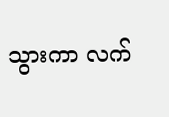သွားကာ လက်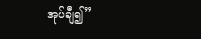အုပ်ချီ၍”